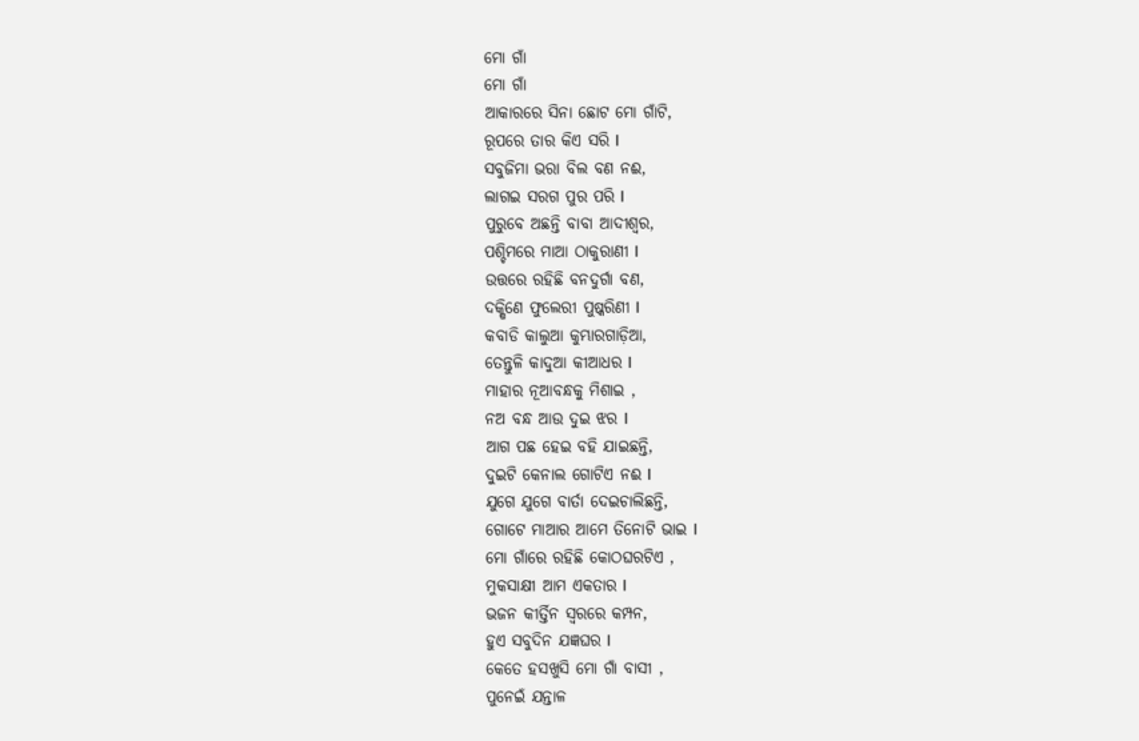ମୋ ଗାଁ
ମୋ ଗାଁ
ଆକାରରେ ସିନା ଛୋଟ ମୋ ଗାଁଟି,
ରୂପରେ ତାର କିଏ ସରି l
ସବୁଜିମା ଭରା ବିଲ ବଣ ନଈ,
ଲାଗଇ ସରଗ ପୁର ପରି l
ପୁରୁବେ ଅଛନ୍ତି ବାବା ଆଦୀଶ୍ଵର,
ପଶ୍ଚିମରେ ମାଆ ଠାକୁରାଣୀ l
ଉତ୍ତରେ ରହିଛି ବନଦୁର୍ଗା ବଣ,
ଦକ୍ଷିଣେ ଫୁଲେରୀ ପୁଷ୍କରିଣୀ l
କବାଡି କାଲୁଆ କୁମ୍ଭାରଗାଡ଼ିଆ,
ତେନ୍ତୁଳି କାଦୁଆ କୀଆଧର l
ମାହାର ନୂଆବନ୍ଧକୁ ମିଶାଇ ,
ନଅ ବନ୍ଧ ଆଉ ଦୁଇ ଝର l
ଆଗ ପଛ ହେଇ ବହି ଯାଇଛନ୍ତି,
ଦୁଇଟି କେନାଲ ଗୋଟିଏ ନଈ l
ଯୁଗେ ଯୁଗେ ବାର୍ତା ଦେଇଚାଲିଛନ୍ତି,
ଗୋଟେ ମାଆର ଆମେ ତିନୋଟି ଭାଇ l
ମୋ ଗାଁରେ ରହିଛି କୋଠଘରଟିଏ ,
ମୁକସାକ୍ଷୀ ଆମ ଏକତାର l
ଭଜନ କୀର୍ତ୍ତିନ ସ୍ୱରରେ କମ୍ପନ,
ହୁଏ ସବୁଦିନ ଯଜ୍ଞଘର l
କେତେ ହସଖୁସି ମୋ ଗାଁ ବାସୀ ,
ପୁନେଇଁ ଯନ୍ତାଳ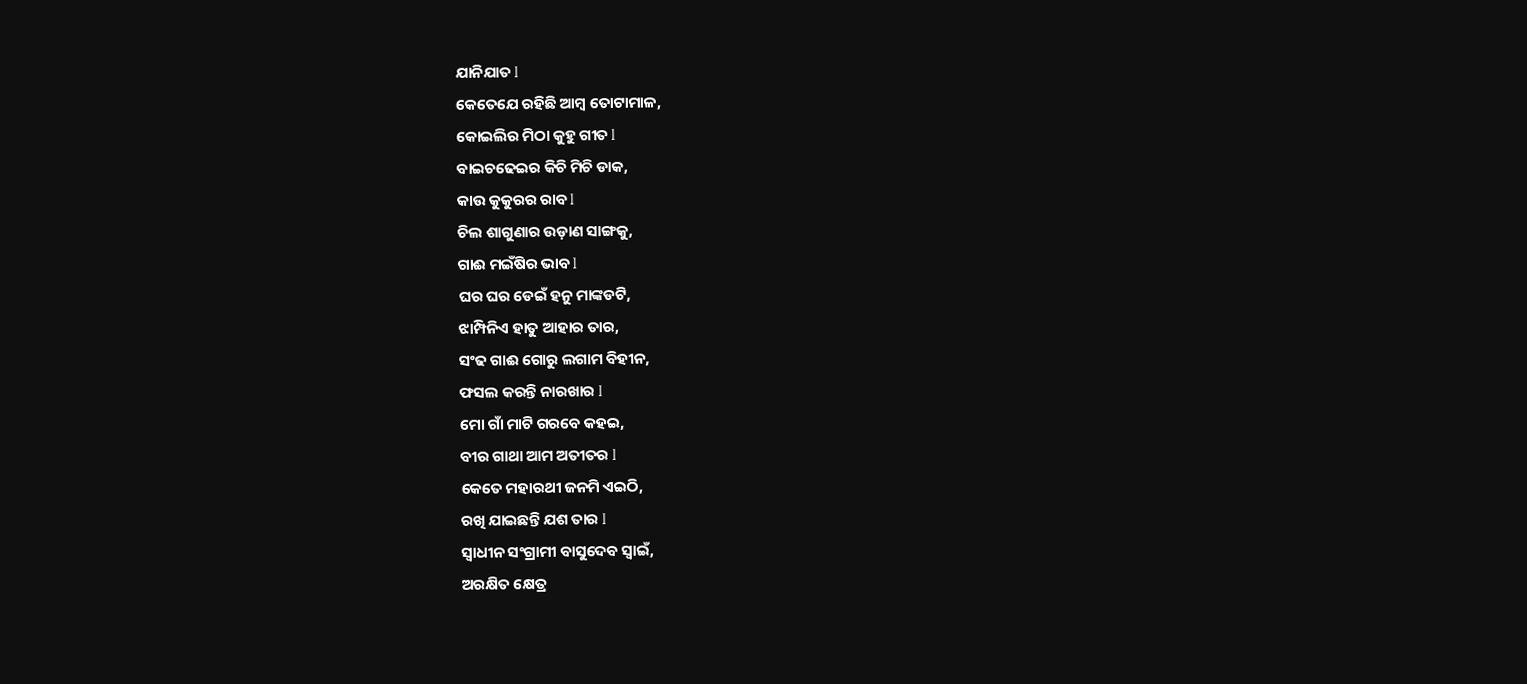ଯାନିଯାତ l
କେତେଯେ ରହିଛି ଆମ୍ବ ତୋଟାମାଳ,
କୋଇଲିର ମିଠା କୁହୁ ଗୀତ l
ବାଇଚଢେଇର କିଚି ମିଚି ଡାକ,
କାଉ କୁକୁରର ରାବ l
ଚିଲ ଶାଗୁଣାର ଉଡ଼ାଣ ସାଙ୍ଗକୁ,
ଗାଈ ମଇଁଷିର ଭାବ l
ଘର ଘର ଡେଇଁ ହନୁ ମାଙ୍କଡଟି,
ଝାମ୍ପିନିଏ ହାତୁ ଆହାର ତାର,
ସଂଢ ଗାଈ ଗୋରୁ ଲଗାମ ବିହୀନ,
ଫସଲ କରନ୍ତି ନାରଖାର l
ମୋ ଗାଁ ମାଟି ଗରବେ କହଇ,
ବୀର ଗାଥା ଆମ ଅତୀତର l
କେତେ ମହାରଥୀ ଜନମି ଏଇଠି,
ରଖି ଯାଇଛନ୍ତି ଯଶ ତାର l
ସ୍ୱାଧୀନ ସଂଗ୍ରାମୀ ବାସୁଦେବ ସ୍ୱାଇଁ,
ଅରକ୍ଷିତ କ୍ଷେତ୍ର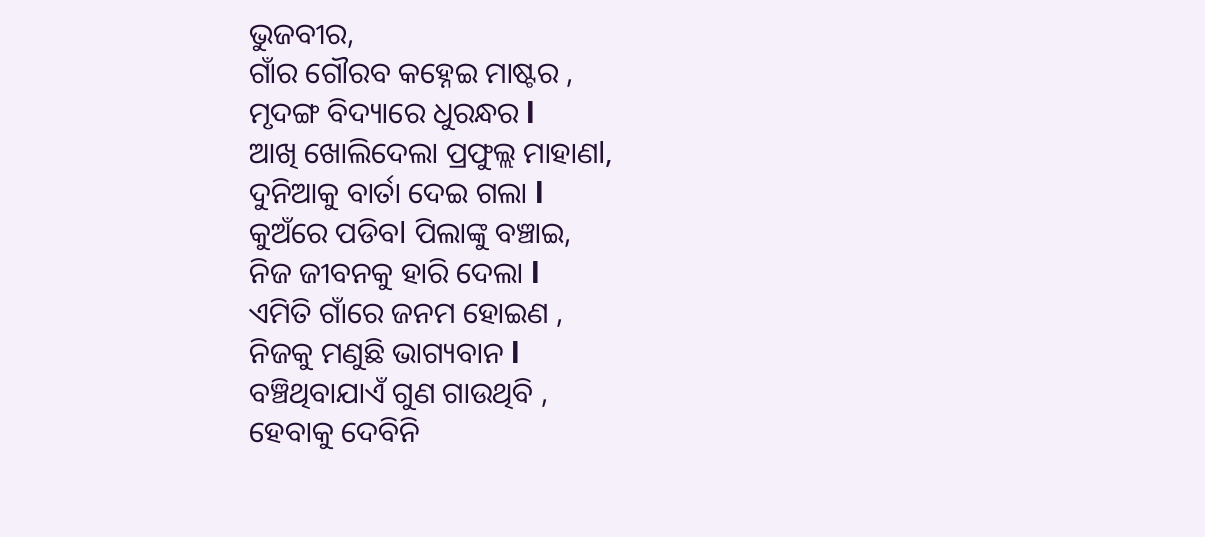ଭୁଜବୀର,
ଗାଁର ଗୌରବ କହ୍ନେଇ ମାଷ୍ଟର ,
ମୃଦଙ୍ଗ ବିଦ୍ୟାରେ ଧୁରନ୍ଧର l
ଆଖି ଖୋଲିଦେଲା ପ୍ରଫୁଲ୍ଲ ମାହାଣl,
ଦୁନିଆକୁ ବାର୍ତା ଦେଇ ଗଲା l
କୁଅଁରେ ପଡିବl ପିଲାଙ୍କୁ ବଞ୍ଚାଇ,
ନିଜ ଜୀବନକୁ ହାରି ଦେଲା l
ଏମିତି ଗାଁରେ ଜନମ ହୋଇଣ ,
ନିଜକୁ ମଣୁଛି ଭାଗ୍ୟବାନ l
ବଞ୍ଚିଥିବାଯାଏଁ ଗୁଣ ଗାଉଥିବି ,
ହେବାକୁ ଦେବିନି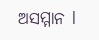ଅସମ୍ମାନ l